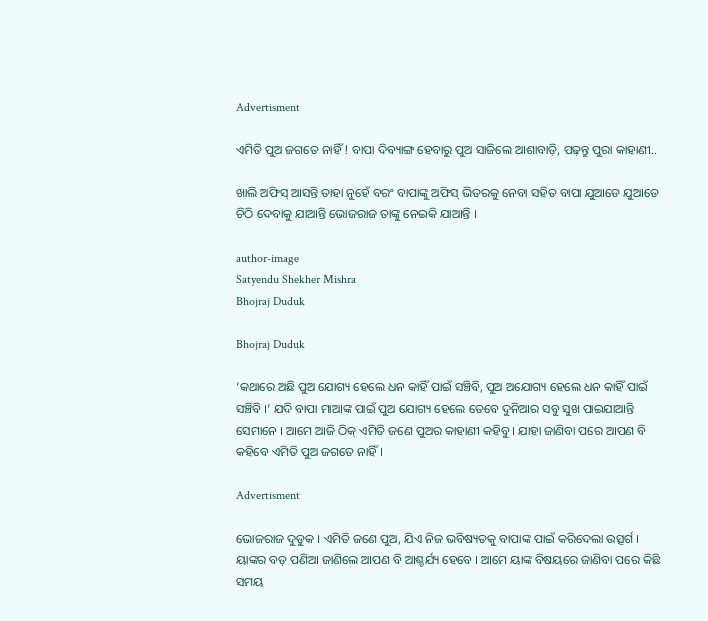Advertisment

ଏମିତି ପୁଅ ଜଗତେ ନାହିଁ ! ବାପା ଦିବ୍ୟାଙ୍ଗ ହେବାରୁ ପୁଅ ସାଜିଲେ ଆଶାବାଡ଼ି, ପଢ଼ନ୍ତୁ ପୁରା କାହାଣୀ..

ଖାଲି ଅଫିସ୍‌ ଆସନ୍ତି ତାହା ନୁହେଁ ବରଂ ବାପାଙ୍କୁ ଅଫିସ୍‌ ଭିତରକୁ ନେବା ସହିତ ବାପା ଯୁଆଡେ ଯୁଆଡେ ଚିଠି ଦେବାକୁ ଯାଆନ୍ତି ଭୋଜରାଜ ତାଙ୍କୁ ନେଇକି ଯାଆନ୍ତି ।

author-image
Satyendu Shekher Mishra
Bhojraj Duduk

Bhojraj Duduk

‘କଥାରେ ଅଛି ପୁଅ ଯୋଗ୍ୟ ହେଲେ ଧନ କାହିଁ ପାଇଁ ସଞ୍ଚିବି, ପୁଅ ଅଯୋଗ୍ୟ ହେଲେ ଧନ କାହିଁ ପାଇଁ ସଞ୍ଚିବି ।’ ଯଦି ବାପା ମାଆଙ୍କ ପାଇଁ ପୁଅ ଯୋଗ୍ୟ ହେଲେ ତେବେ ଦୁନିଆର ସବୁ ସୁଖ ପାଇଯାଆନ୍ତି ସେମାନେ । ଆମେ ଆଜି ଠିକ୍‌ ଏମିତି ଜଣେ ପୁଅର କାହାଣୀ କହିବୁ । ଯାହା ଜାଣିବା ପରେ ଆପଣ ବି କହିବେ ଏମିତି ପୁଅ ଜଗତେ ନାହିଁ ।

Advertisment

ଭୋଜରାଜ ଦୁଡୁକ । ଏମିତି ଜଣେ ପୁଅ, ଯିଏ ନିଜ ଭବିଷ୍ୟତକୁ ବାପାଙ୍କ ପାଇଁ କରିଦେଲା ଉତ୍ସର୍ଗ । ୟାଙ୍କର ବଡ଼ ପଣିଆ ଜାଣିଲେ ଆପଣ ବି ଆଶ୍ଚର୍ଯ୍ୟ ହେବେ । ଆମେ ୟାଙ୍କ ବିଷୟରେ ଜାଣିବା ପରେ କିଛି ସମୟ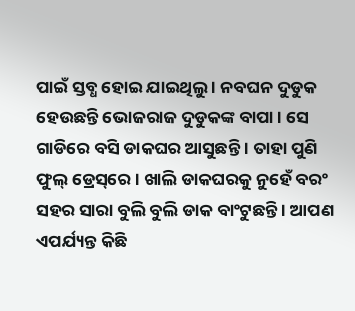ପାଇଁ ସ୍ତବ୍ଧ ହୋଇ ଯାଇଥିଲୁ । ନବଘନ ଦୁଡୁକ ହେଉଛନ୍ତି ଭୋଜରାଜ ଦୁଡୁକଙ୍କ ବାପା । ସେ ଗାଡିରେ ବସି ଡାକଘର ଆସୁଛନ୍ତି । ତାହା ପୁଣି ଫୁଲ୍‌ ଡ୍ରେସ୍‌ରେ । ଖାଲି ଡାକଘରକୁ ନୁହେଁ ବରଂ ସହର ସାରା ବୁଲି ବୁଲି ଡାକ ବାଂଟୁଛନ୍ତି । ଆପଣ ଏପର୍ଯ୍ୟନ୍ତ କିଛି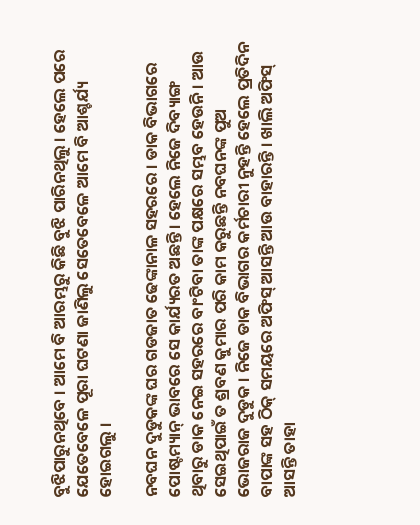ବୁଝିପାରୁନଥିବେ । ଆମେ ବି ଆରମ୍ଭରୁ କିଛି ବୁଝି ପାରିନଥିଲୁ । ହେଲେ ପରେ ଯେତେବେଳେ ପୂରା ଘଟଣା ଜାଣିଲୁ ସେତେବେଳେ ଆମେ ବି ଆଶ୍ଚର୍ଯ୍ୟ ହୋଇଗଲୁ ।

ନବଘନ ଦୁଡୁକଙ୍କ ଘର ଗଡଜାତ ଢେଙ୍କାନାଳ ସହରରେ । ଡାକ ବିଭାଗରେ ପୋଷ୍ଟମ୍ୟାନ୍‌ ଭାବରେ ସେ କାର୍ଯ୍ୟରତ ଅଛନ୍ତି । ହେଲେ ନିଜେ ଦିବ୍ୟାଙ୍ଗ ଥିବାରୁ ଡାକ ନେଇ ସହରରେ ବାଂଟିବା ତାଙ୍କ ପକ୍ଷରେ ସମ୍ଭବ ହେଉନି । ଆଉ ସେଇଥିପାଇଁ ତ ଶ୍ରବଣ କୁମାର ପରି କାମ କରୁଛନ୍ତି ନବଘନଙ୍କ ପୁଅ ଭୋଜରାଜ ଦୁଡୁକ । ନିଜେ ଡାକ ବିଭାଗର କର୍ମଚାରୀ ନୁହନ୍ତି ହେଲେ ପ୍ରତିଦିନ ବାପାଙ୍କ ସହ ଠିକ୍‌ ସମୟରେ ଅଫିସ୍‌ ଆସନ୍ତି ଆଉ ବାହାରନ୍ତି । ଖାଲି ଅଫିସ୍‌ ଆସନ୍ତି ତାହା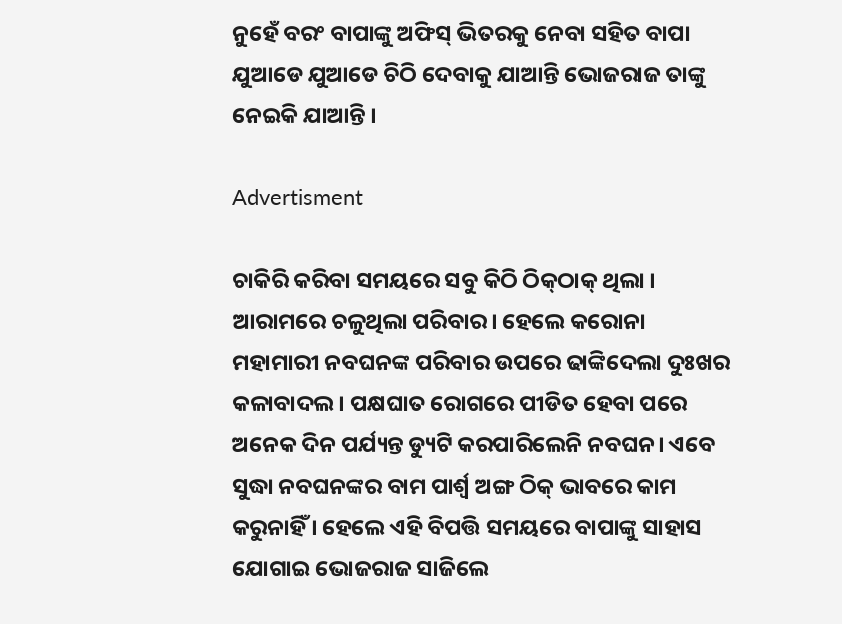ନୁହେଁ ବରଂ ବାପାଙ୍କୁ ଅଫିସ୍‌ ଭିତରକୁ ନେବା ସହିତ ବାପା ଯୁଆଡେ ଯୁଆଡେ ଚିଠି ଦେବାକୁ ଯାଆନ୍ତି ଭୋଜରାଜ ତାଙ୍କୁ ନେଇକି ଯାଆନ୍ତି ।

Advertisment

ଚାକିରି କରିବା ସମୟରେ ସବୁ କିଠି ଠିକ୍‌ଠାକ୍‌ ଥିଲା । ଆରାମରେ ଚଳୁଥିଲା ପରିବାର। ହେଲେ କରୋନା ମହାମାରୀ ନବଘନଙ୍କ ପରିବାର ଉପରେ ଢାଙ୍କିଦେଲା ଦୁଃଖର କଳାବାଦଲ। ପକ୍ଷଘାତ ରୋଗରେ ପୀଡିତ ହେବା ପରେ ଅନେକ ଦିନ ପର୍ଯ୍ୟନ୍ତ ଡ୍ୟୁଟି କରପାରିଲେନି ନବଘନ। ଏବେ ସୁଦ୍ଧା ନବଘନଙ୍କର ବାମ ପାର୍ଶ୍ଵ ଅଙ୍ଗ ଠିକ୍ ଭାବରେ କାମ କରୁନାହିଁ । ହେଲେ ଏହି ବିପତ୍ତି ସମୟରେ ବାପାଙ୍କୁ ସାହାସ ଯୋଗାଇ ଭୋଜରାଜ ସାଜିଲେ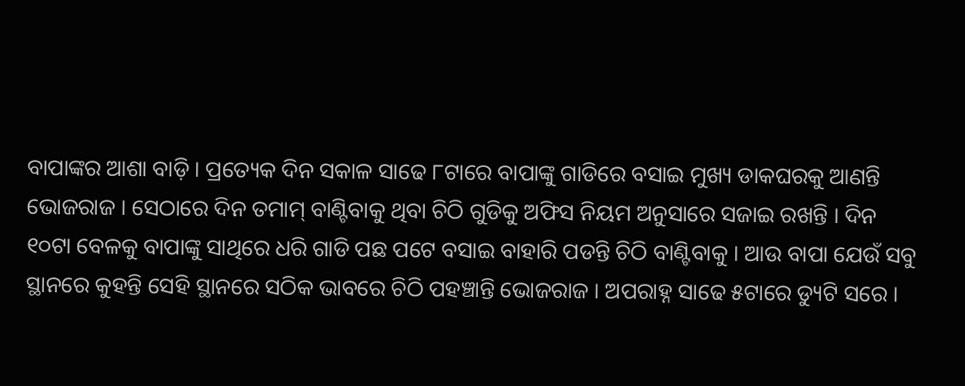ବାପାଙ୍କର ଆଶା ବାଡ଼ି । ପ୍ରତ୍ୟେକ ଦିନ ସକାଳ ସାଢେ ୮ଟାରେ ବାପାଙ୍କୁ ଗାଡିରେ ବସାଇ ମୁଖ୍ୟ ଡାକଘରକୁ ଆଣନ୍ତି ଭୋଜରାଜ । ସେଠାରେ ଦିନ ତମାମ୍ ବାଣ୍ଟିବାକୁ ଥିବା ଚିଠି ଗୁଡିକୁ ଅଫିସ ନିୟମ ଅନୁସାରେ ସଜାଇ ରଖନ୍ତି । ଦିନ ୧୦ଟା ବେଳକୁ ବାପାଙ୍କୁ ସାଥିରେ ଧରି ଗାଡି ପଛ ପଟେ ବସାଇ ବାହାରି ପଡନ୍ତି ଚିଠି ବାଣ୍ଟିବାକୁ । ଆଉ ବାପା ଯେଉଁ ସବୁ ସ୍ଥାନରେ କୁହନ୍ତି ସେହି ସ୍ଥାନରେ ସଠିକ ଭାବରେ ଚିଠି ପହଞ୍ଚାନ୍ତି ଭୋଜରାଜ । ଅପରାହ୍ନ ସାଢେ ୫ଟାରେ ଡ୍ୟୁଟି ସରେ ।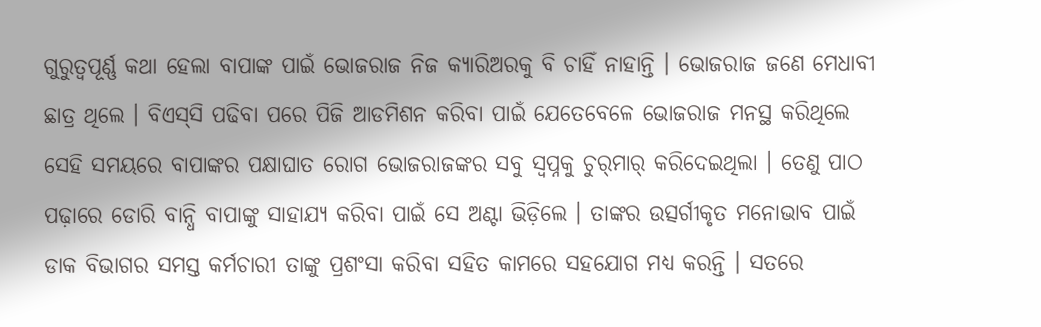ଗୁରୁତ୍ୱପୂର୍ଣ୍ଣ କଥା ହେଲା ବାପାଙ୍କ ପାଇଁ ଭୋଜରାଜ ନିଜ କ୍ୟାରିଅରକୁ ବି ଚାହିଁ ନାହାନ୍ତି । ଭୋଜରାଜ ଜଣେ ମେଧାବୀ ଛାତ୍ର ଥିଲେ । ବିଏସ୍‌ସି ପଢିବା ପରେ ପିଜି ଆଡମିଶନ କରିବା ପାଇଁ ଯେତେବେଳେ ଭୋଜରାଜ ମନସ୍ଥ କରିଥିଲେ ସେହି ସମୟରେ ବାପାଙ୍କର ପକ୍ଷାଘାତ ରୋଗ ଭୋଜରାଜଙ୍କର ସବୁ ସ୍ୱପ୍ନକୁ ଚୁର୍‌ମାର୍ କରିଦେଇଥିଲା । ତେଣୁ ପାଠ ପଢ଼ାରେ ଡୋରି ବାନ୍ଧି ବାପାଙ୍କୁ ସାହାଯ୍ୟ କରିବା ପାଇଁ ସେ ଅଣ୍ଟା ଭିଡ଼ିଲେ । ତାଙ୍କର ଉତ୍ସର୍ଗୀକୃତ ମନୋଭାବ ପାଇଁ ଡାକ ବିଭାଗର ସମସ୍ତ କର୍ମଚାରୀ ତାଙ୍କୁ ପ୍ରଶଂସା କରିବା ସହିତ କାମରେ ସହଯୋଗ ମଧ୍ୟ କରନ୍ତି । ସତରେ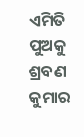ଏମିତି ପୁଅକୁ ଶ୍ରବଣ କୁମାର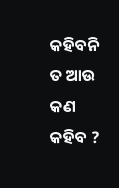କହିବନି ତ ଆଉ କଣ କହିବ ?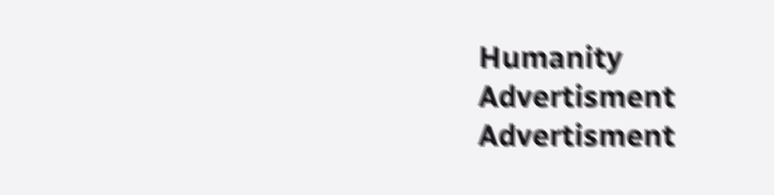Humanity
Advertisment
Advertisment